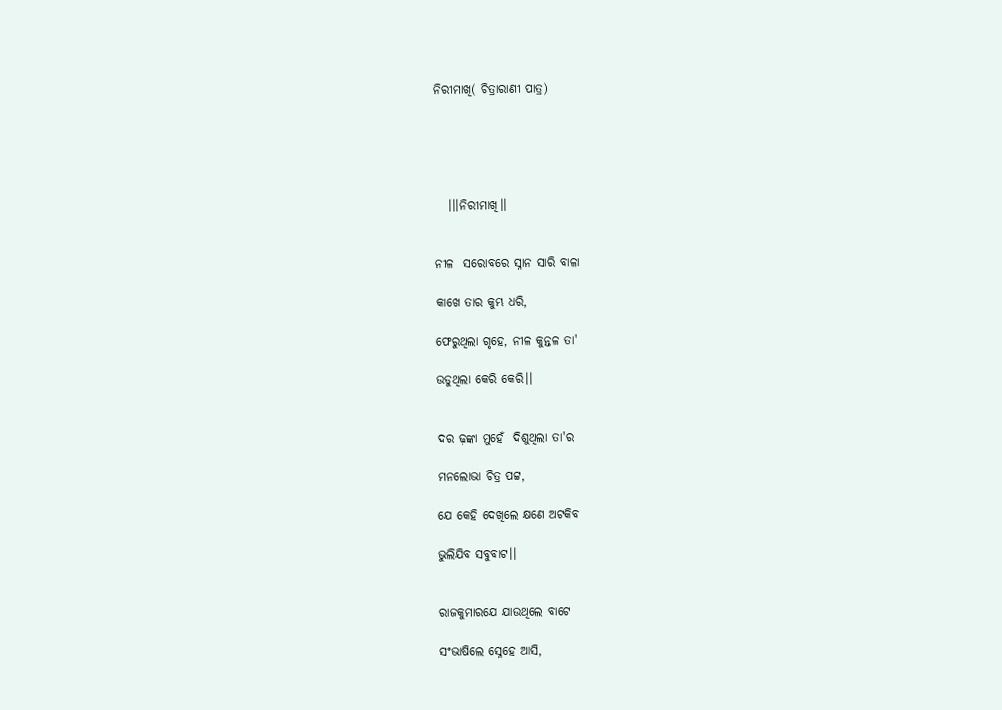ନିରୀମାଖି( ଚିତ୍ରାରାଣୀ ପାତ୍ର)





   ।।।ନିରୀମାଖି।।


ନୀଳ  ସରୋବରେ ସ୍ନାନ ସାରି ବାଳା

କାଖେ ତାର କୁମ୍ଭ ଧରି,

ଫେରୁଥିଲା ଗୃହେ, ନୀଳ କୁନ୍ତଳ ତା'

ଉଡୁଥିଲା କେରି କେରି।।


ଦର ଢ଼ଙ୍କା ମୁହେଁ  ଦିଶୁଥିଲା ତା'ର

ମନଲୋଭା ଚିତ୍ର ପଟ୍ଟ,

ଯେ କେହି ଦେଖିଲେ କ୍ଷଣେ ଅଟକିବ

ଭୁଲିଯିବ ସବୁବାଟ।।


ରାଜକୁମାରଯେ ଯାଉଥିଲେ ବାଟେ

ସଂଭାଷିଲେ ସ୍ନେହେ ଆସି,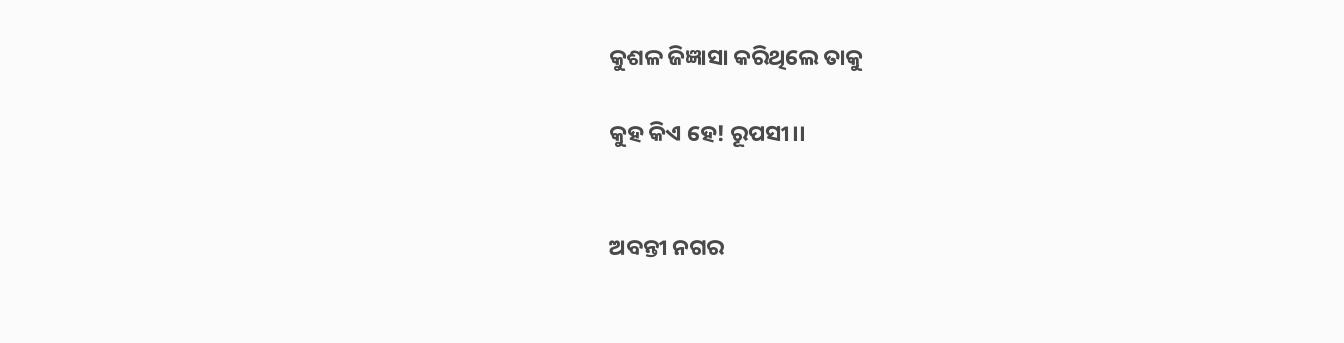କୁଶଳ ଜିଜ୍ଞାସା କରିଥିଲେ ତାକୁ

କୁହ କିଏ ହେ! ରୂପସୀ।।


ଅବନ୍ତୀ ନଗର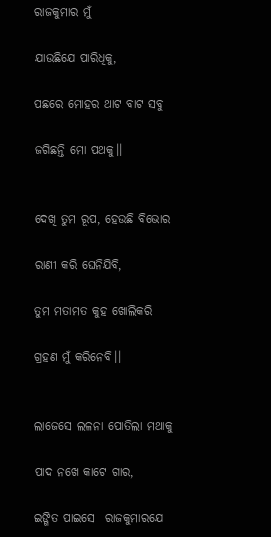ରାଜକୁମାର ମୁଁ

ଯାଉଛିଯେ ପାରିଧିକୁ,

ପଛରେ ମୋହର ଥାଟ ବାଟ ସବୁ

ଜଗିଛନ୍ତି ମୋ ପଥକୁ।।


ଦେଖି ତୁମ ରୂପ, ହେଉଛି ବିଭୋର

ରାଣୀ କରି ଘେନିଯିବି,

ତୁମ ମତାମତ କୁହ ଖୋଲିକରି

ଗ୍ରହଣ ମୁଁ କରିନେବି।।


ଲାଜେସେ ଲଳନା ପୋତିଲା ମଥାକୁ

ପାଦ ନଖେ କାଟେ ଗାର,

ଇଙ୍ଗିତ ପାଇସେ  ରାଜକୁମାରଯେ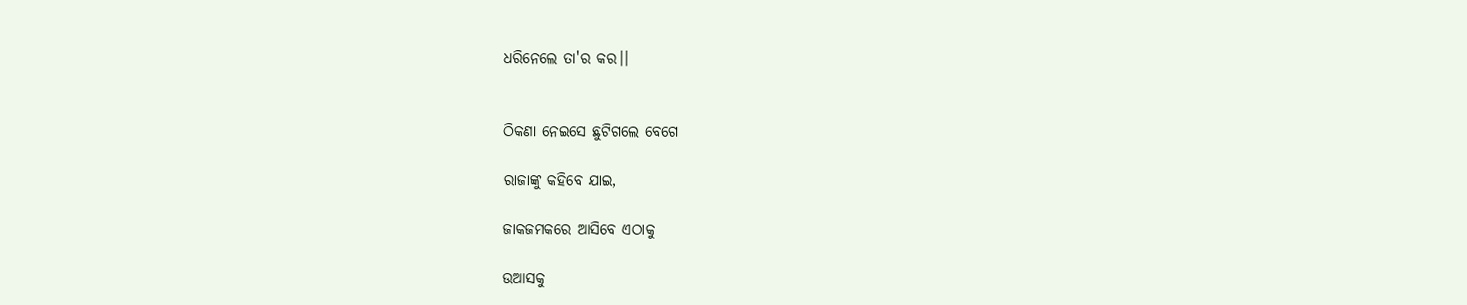ଧରିନେଲେ ତା'ର କର।।


ଠିକଣା ନେଇସେ ଛୁଟିଗଲେ ବେଗେ

ରାଜାଙ୍କୁ କହିବେ ଯାଇ,

ଜାକଜମକରେ ଆସିବେ ଏଠାକୁ

ଉଆସକୁ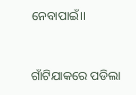ନେବାପାଇଁ।।


ଗାଁଟିଯାକରେ ପଡିଲା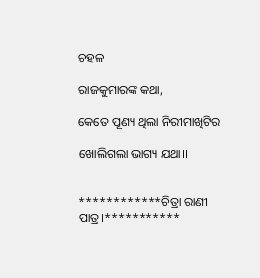ଚହଳ

ରାଜକୁମାରଙ୍କ କଥା,

କେତେ ପୂଣ୍ୟ ଥିଲା ନିରୀମାଖିଟିର

ଖୋଲିଗଲା ଭାଗ୍ୟ ଯଥା।।


************ଚିତ୍ରା ରାଣୀ ପାତ୍ର।***********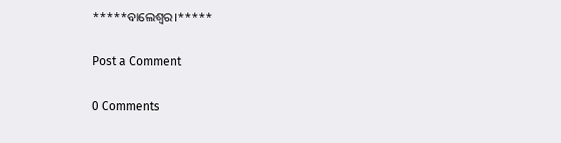*****ବାଲେଶ୍ୱର।*****

Post a Comment

0 Comments